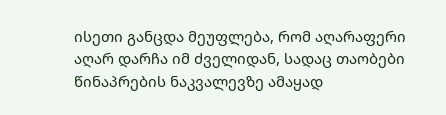ისეთი განცდა მეუფლება, რომ აღარაფერი აღარ დარჩა იმ ძველიდან, სადაც თაობები წინაპრების ნაკვალევზე ამაყად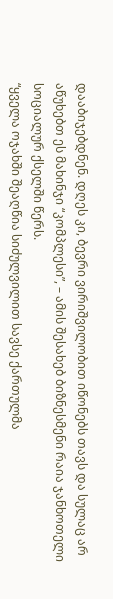დააბიჯებდნენ. დღეს კი, ბევრი ვირიშვილობით იწონებს თავს და სულაც არ აწუხებთ ეს მახინჯი “კომპლესი”, – ამის შესახებ ბიზნესმენი რაია ჯანხოთელი სოციალურ ქსელში წერს.
“ყველა ოჯახში შეაღწია სიძულვილით სავსე ქართულმა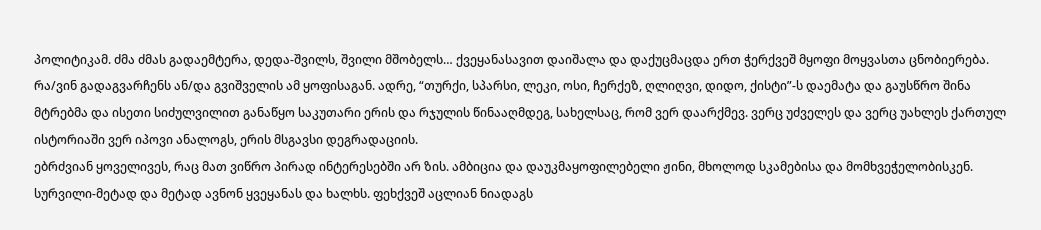პოლიტიკამ. ძმა ძმას გადაემტერა, დედა-შვილს, შვილი მშობელს… ქვეყანასავით დაიშალა და დაქუცმაცდა ერთ ჭერქვეშ მყოფი მოყვასთა ცნობიერება.
რა/ვინ გადაგვარჩენს ან/და გვიშველის ამ ყოფისაგან. ადრე, “თურქი, სპარსი, ლეკი, ოსი, ჩერქეზ, ღლიღვი, დიდო, ქისტი”-ს დაემატა და გაუსწრო შინა მტრებმა და ისეთი სიძულვილით განაწყო საკუთარი ერის და რჯულის წინააღმდეგ, სახელსაც, რომ ვერ დაარქმევ. ვერც უძველეს და ვერც უახლეს ქართულ ისტორიაში ვერ იპოვი ანალოგს, ერის მსგავსი დეგრადაციის.
ებრძვიან ყოველივეს, რაც მათ ვიწრო პირად ინტერესებში არ ზის. ამბიცია და დაუკმაყოფილებელი ჟინი, მხოლოდ სკამებისა და მომხვეჭელობისკენ. სურვილი-მეტად და მეტად ავნონ ყვეყანას და ხალხს. ფეხქვეშ აცლიან ნიადაგს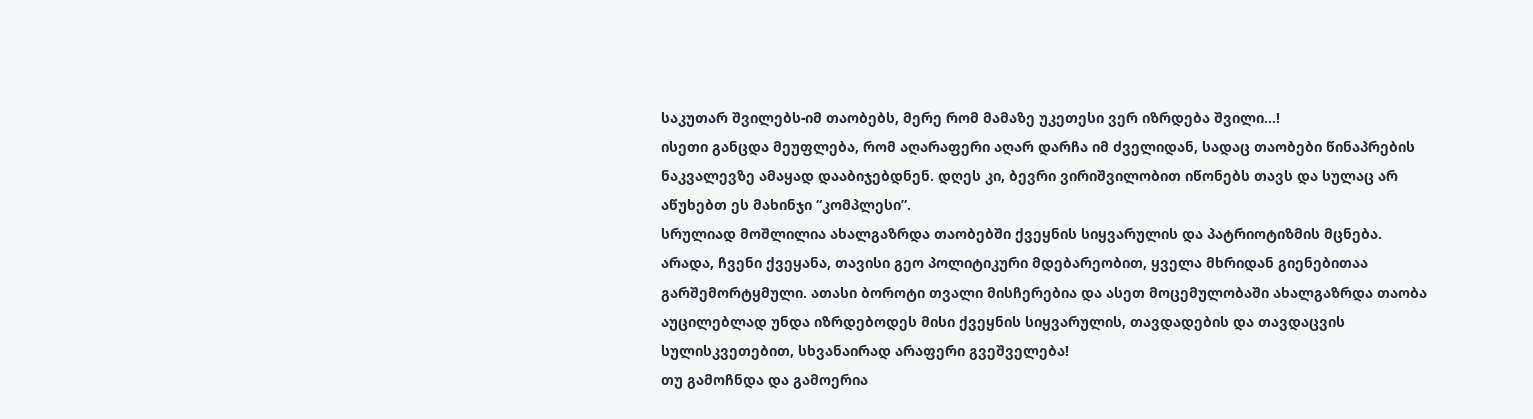საკუთარ შვილებს-იმ თაობებს, მერე რომ მამაზე უკეთესი ვერ იზრდება შვილი…!
ისეთი განცდა მეუფლება, რომ აღარაფერი აღარ დარჩა იმ ძველიდან, სადაც თაობები წინაპრების ნაკვალევზე ამაყად დააბიჯებდნენ. დღეს კი, ბევრი ვირიშვილობით იწონებს თავს და სულაც არ აწუხებთ ეს მახინჯი “კომპლესი”.
სრულიად მოშლილია ახალგაზრდა თაობებში ქვეყნის სიყვარულის და პატრიოტიზმის მცნება. არადა, ჩვენი ქვეყანა, თავისი გეო პოლიტიკური მდებარეობით, ყველა მხრიდან გიენებითაა გარშემორტყმული. ათასი ბოროტი თვალი მისჩერებია და ასეთ მოცემულობაში ახალგაზრდა თაობა აუცილებლად უნდა იზრდებოდეს მისი ქვეყნის სიყვარულის, თავდადების და თავდაცვის სულისკვეთებით, სხვანაირად არაფერი გვეშველება!
თუ გამოჩნდა და გამოერია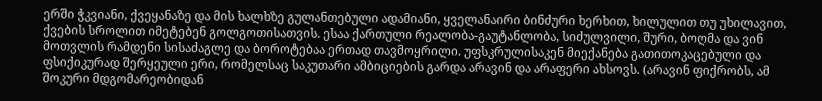ერში ჭკვიანი, ქვეყანაზე და მის ხალხზე გულანთებული ადამიანი, ყველანაირი ბინძური ხერხით, ხილულით თუ უხილავით, ქვების სროლით იმეტებენ გოლგოთისათვის. ესაა ქართული რეალობა-გაუტანლობა, სიძულვილი, შური, ბოღმა და ვინ მოთვლის რამდენი სისაძაგლე და ბოროტებაა ერთად თავმოყრილი. უფსკრულისაკენ მიექანება გათითოკაცებული და ფსიქიკურად შერყეული ერი, რომელსაც საკუთარი ამბიციების გარდა არავინ და არაფერი ახსოვს. (არავინ ფიქრობს, ამ შოკური მდგომარეობიდან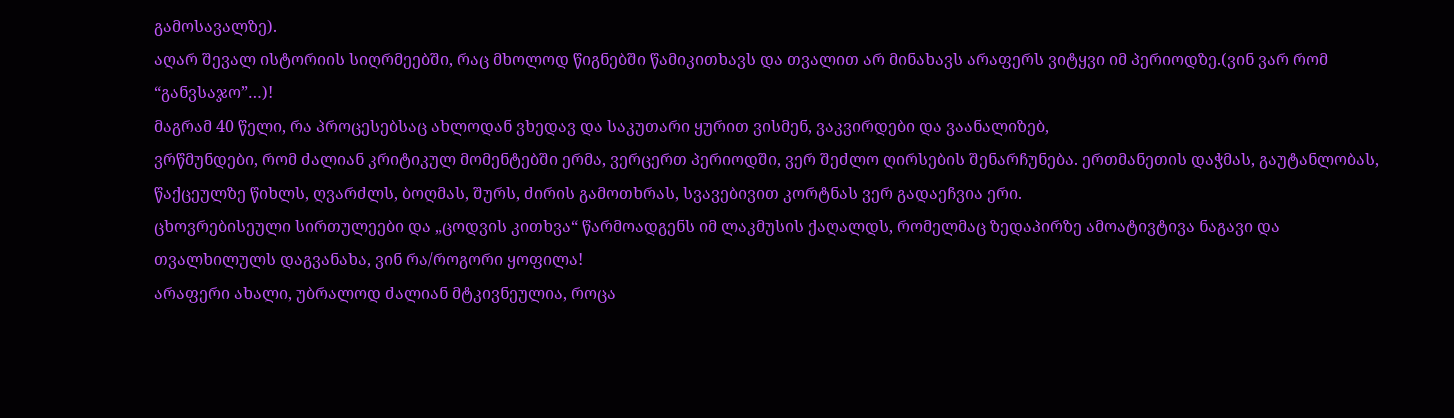გამოსავალზე).
აღარ შევალ ისტორიის სიღრმეებში, რაც მხოლოდ წიგნებში წამიკითხავს და თვალით არ მინახავს არაფერს ვიტყვი იმ პერიოდზე.(ვინ ვარ რომ “განვსაჯო”…)!
მაგრამ 40 წელი, რა პროცესებსაც ახლოდან ვხედავ და საკუთარი ყურით ვისმენ, ვაკვირდები და ვაანალიზებ,
ვრწმუნდები, რომ ძალიან კრიტიკულ მომენტებში ერმა, ვერცერთ პერიოდში, ვერ შეძლო ღირსების შენარჩუნება. ერთმანეთის დაჭმას, გაუტანლობას, წაქცეულზე წიხლს, ღვარძლს, ბოღმას, შურს, ძირის გამოთხრას, სვავებივით კორტნას ვერ გადაეჩვია ერი.
ცხოვრებისეული სირთულეები და „ცოდვის კითხვა“ წარმოადგენს იმ ლაკმუსის ქაღალდს, რომელმაც ზედაპირზე ამოატივტივა ნაგავი და თვალხილულს დაგვანახა, ვინ რა/როგორი ყოფილა!
არაფერი ახალი, უბრალოდ ძალიან მტკივნეულია, როცა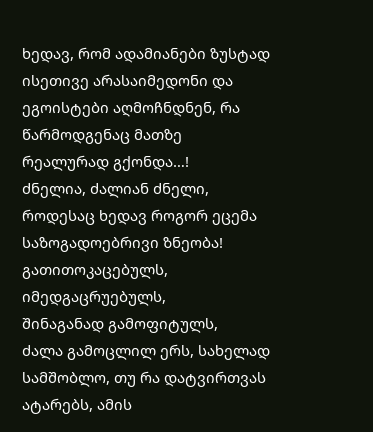ხედავ, რომ ადამიანები ზუსტად ისეთივე არასაიმედონი და ეგოისტები აღმოჩნდნენ, რა წარმოდგენაც მათზე რეალურად გქონდა…!
ძნელია, ძალიან ძნელი, როდესაც ხედავ როგორ ეცემა საზოგადოებრივი ზნეობა! გათითოკაცებულს,
იმედგაცრუებულს,
შინაგანად გამოფიტულს,
ძალა გამოცლილ ერს, სახელად სამშობლო, თუ რა დატვირთვას ატარებს, ამის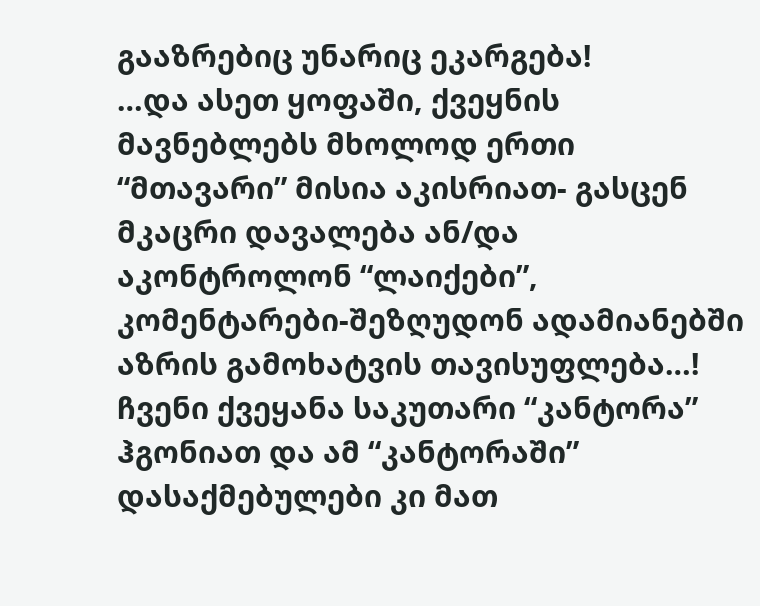გააზრებიც უნარიც ეკარგება!
…და ასეთ ყოფაში, ქვეყნის მავნებლებს მხოლოდ ერთი “მთავარი” მისია აკისრიათ- გასცენ მკაცრი დავალება ან/და აკონტროლონ “ლაიქები”, კომენტარები-შეზღუდონ ადამიანებში აზრის გამოხატვის თავისუფლება…!
ჩვენი ქვეყანა საკუთარი “კანტორა” ჰგონიათ და ამ “კანტორაში” დასაქმებულები კი მათ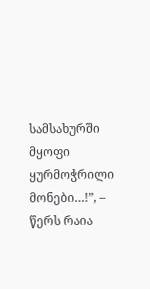სამსახურში მყოფი ყურმოჭრილი მონები…!”, – წერს რაია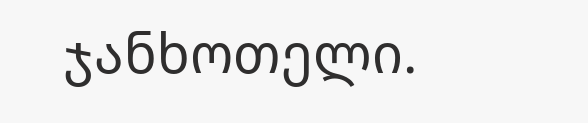ჯანხოთელი.